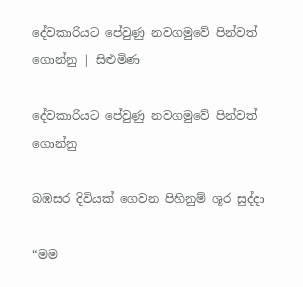දේවකාරියට පේවුණු නවගමුවේ පින්වත් ගොන්නු | සිළුමිණ

දේවකාරියට පේවුණු නවගමුවේ පින්වත් ගොන්නු

බඹසර දිවියක් ගෙවන පිහිනුම් ශූර සුද්දා

“මම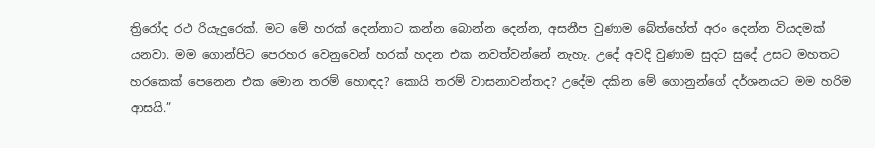ත්‍රිරෝද රථ රියැදුරෙක්. මට මේ හරක් දෙන්නාට කන්න බොන්න දෙන්න, අසනීප වුණාම බේත්හේත් අරං දෙන්න වියදමක් යනවා. මම ගොන්පිට පෙරහර වෙනුවෙන් හරක් හදන එක නවත්වන්නේ නැහැ. උදේ අවදි වුණාම සුදට සුදේ උසට මහතට හරකෙක් පෙනෙන එක මොන තරම් හොඳද? කොයි තරම් වාසනාවන්තද? උදේම දකින මේ ගොනුන්ගේ දර්ශනයට මම හරිම ආසයි.”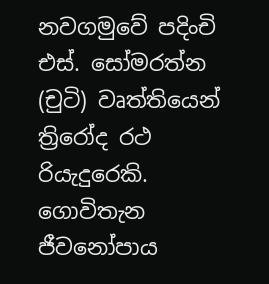නවගමුවේ පදිංචි එස්. සෝමරත්න (චුටි) වෘත්තියෙන් ත්‍රිරෝද රථ රියැදුරෙකි. ගොවිතැන ජීවනෝපාය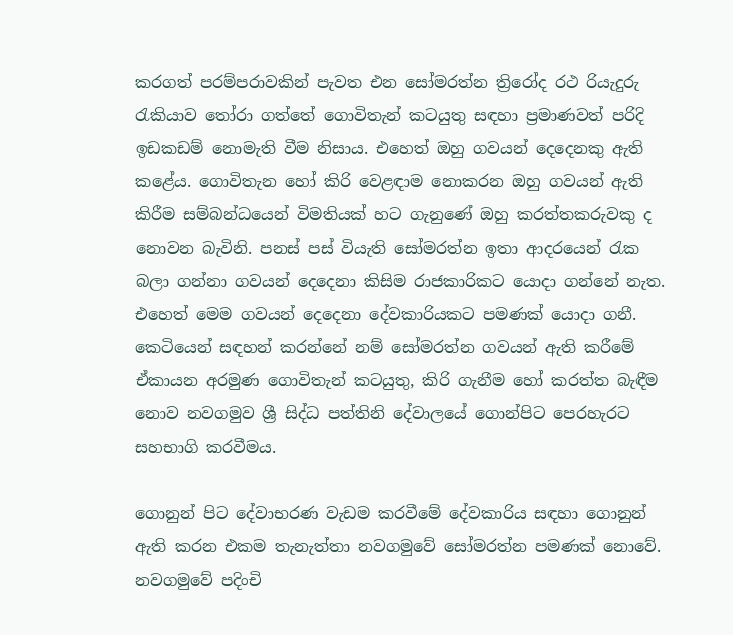කරගත් පරම්පරාවකින් පැවත එන සෝමරත්න ත්‍රිරෝද රථ රියැදුරු රැකියාව තෝරා ගත්තේ ගොවිතැන් කටයුතු සඳහා ප්‍රමාණවත් පරිදි ඉඩකඩම් නොමැති වීම නිසාය. එහෙත් ඔහු ගවයන් දෙදෙනකු ඇති කළේය. ගොවිතැන හෝ කිරි වෙළඳාම නොකරන ඔහු ගවයන් ඇති කිරීම සම්බන්ධයෙන් විමතියක් හට ගැනුණේ ඔහු කරත්තකරුවකු ද නොවන බැවිනි. පනස් පස් වියැති සෝමරත්න ඉතා ආදරයෙන් රැක බලා ගන්නා ගවයන් දෙදෙනා කිසිම රාජකාරිකට යොදා ගන්නේ නැත. එහෙත් මෙම ගවයන් දෙදෙනා දේවකාරියකට පමණක් යොදා ගනී. කෙටියෙන් සඳහන් කරන්නේ නම් සෝමරත්න ගවයන් ඇති කරීමේ ඒකායන අරමුණ ගොවිතැන් කටයුතු, කිරි ගැනීම හෝ කරත්ත බැඳීම නොව නවගමුව ශ්‍රී සිද්ධ පත්තිනි දේවාලයේ ගොන්පිට පෙරහැරට සහභාගි කරවීමය.

ගොනුන් පිට දේවාභරණ වැඩම කරවීමේ දේවකාරිය සඳහා ගොනුන් ඇති කරන එකම තැනැත්තා නවගමුවේ සෝමරත්න පමණක් නොවේ. නවගමුවේ පදිංචි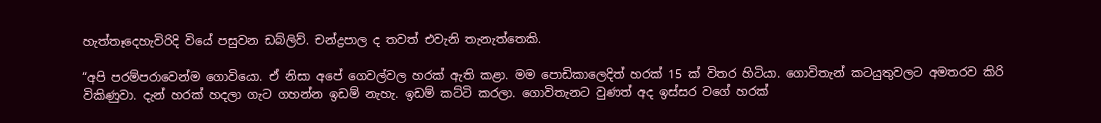හැත්තෑදෙහැවිරිදි වියේ පසුවන ඩබ්ලිව්. චන්ද්‍රපාල ද තවත් එවැනි තැනැත්තෙකි.

“අපි පරම්පරාවෙන්ම ගොවියො. ඒ නිසා අපේ ගෙවල්වල හරක් ඇති කළා. මම පොඩික‍ාලෙදිත් හරක් 15 ක් විතර හිටියා. ගොවිතැන් කටයුතුවලට අමතරව කිරි විකිණුවා. දැන් හරක් හදලා ගැට ගහන්න ඉඩම් නැහැ. ඉඩම් කට්ටි කරලා. ගොවිතැනට වුණත් අද ඉස්සර වගේ හරක්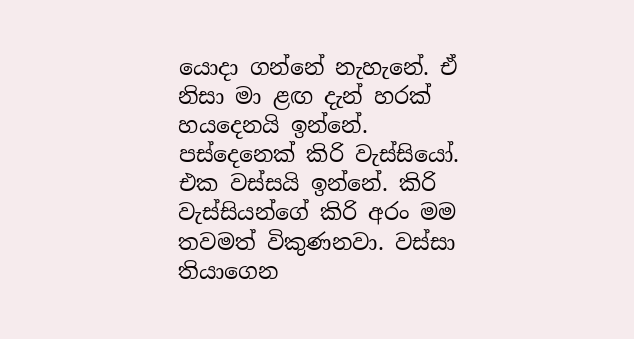යොදා ගන්නේ නැහැනේ. ඒ නිසා මා ළඟ දැන් හරක් හයදෙනයි ඉන්නේ. පස්දෙනෙක් කිරි වැස්සියෝ. එක වස්සයි ඉන්නේ. කිරි වැස්සියන්ගේ කිරි අරං මම තවමත් විකුණනවා. වස්සා තියාගෙන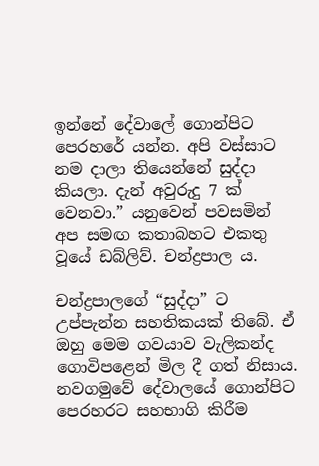ඉන්නේ දේවාලේ ගොන්පිට පෙරහරේ යන්න. අපි වස්සාට නම දාලා තියෙන්නේ සුද්දා කියලා. දැන් අවුරුදු 7 ක් වෙනවා.” යනුවෙන් පවසමින් අප සමඟ කතාබහට එකතු වූයේ ඩබ්ලිව්. චන්ද්‍රපාල ය.

චන්ද්‍රපාලගේ “සුද්දා” ට උප්පැන්න සහතිකයක් තිබේ. ඒ ඔහු මෙම ගවයාව වැලිකන්ද ගොවිපළෙන් මිල දී ගත් නිසාය. නවගමුවේ දේවාලයේ ගොන්පිට පෙරහරට සහභාගි කිරීම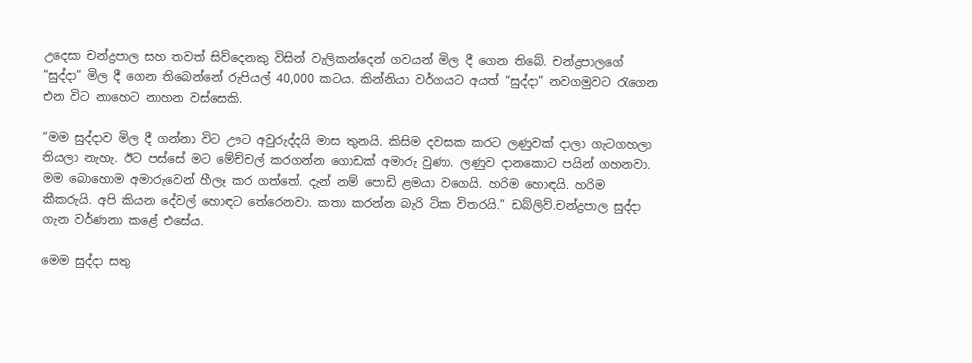උදෙසා චන්ද්‍රපාල සහ තවත් සිව්දෙනකු විසින් වැලිකන්දෙන් ගවයන් මිල දී ගෙන තිබේ. චන්ද්‍රපාලගේ “සුද්දා” මිල දී ගෙන තිබෙන්නේ රුපියල් 40,000 කටය. කින්නියා වර්ගයට අයත් “සුද්දා” නවගමුවට රැගෙන එන විට නාහෙට නාහන වස්සෙකි.

“මම සුද්දාව මිල දී ගන්නා විට ඌට අවුරුද්දයි මාස තුනයි. කිසිම දවසක කරට ලණුවක් දාලා ගැටගහලා තියලා නැහැ. ඊට පස්සේ මට මේච්චල් කරගන්න ගොඩක් අමාරු වුණා. ලණුව දානකොට පයින් ගහනවා. මම බොහොම අමාරුවෙන් හීලෑ කර ගත්තේ. දැන් නම් ‍පොඩි ළමයා වගෙයි. හරිම හොඳයි. හරිම කීකරුයි. අපි කියන දේවල් හොඳට තේරෙනවා. කතා කරන්න බැරි ටික විතරයි.” ඩබ්ලිව්.චන්ද්‍රපාල සුද්දා ගැන වර්ණනා කළේ එසේය.

මෙම සුද්දා සතු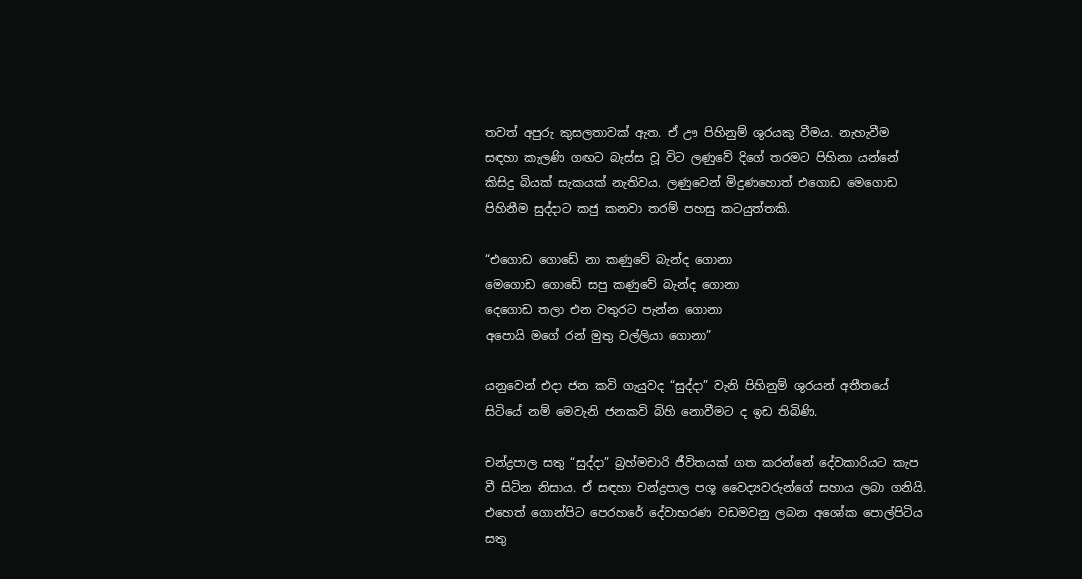තවත් අපුරු කුසලතාවක් ඇත. ඒ ඌ පිහිනුම් ශුරයකු වීමය. නැහැවීම සඳහා කැලණි ගඟට බැස්ස වූ විට ලණුවේ දිගේ තරමට පිහිනා යන්නේ කිසිදු බියක් සැකයක් නැතිවය. ලණුවෙන් මිදුණහොත් එගොඩ මෙගොඩ පිහිනීම සුද්දාට කජු කනවා තරම් පහසු කටයුත්තකි.

“එගොඩ ගොඩේ නා කණුවේ බැන්ද ගොනා
මෙගොඩ ගොඩේ සපු කණුවේ බැන්ද ගොනා
දෙගොඩ තලා එන වතුරට පැන්න ගොනා
අපොයි මගේ රන් මුතු වල්ලියා ගොනා”

යන‍ුවෙන් එදා ජන කවි ගැයුවද “සුද්දා” වැනි පිහිනුම් ශුරයන් අතීතයේ සිටියේ නම් මෙවැනි ජනකවි බිහි නොවීමට ද ඉඩ තිබිණි.

චන්ද්‍රපාල සතු “සුද්දා” බ්‍රහ්මචාරි ජීවිතයක් ගත කරන්නේ දේවකාරියට කැප වී සිටින නිසාය. ඒ සඳහා චන්ද්‍රපාල පශූ වෛද්‍යවරුන්ගේ සහාය ලබා ගනියි. එහෙත් ගොන්පිට පෙරහරේ දේවාභරණ වඩමවනු ලබන අශෝක පොල්පිටිය සතු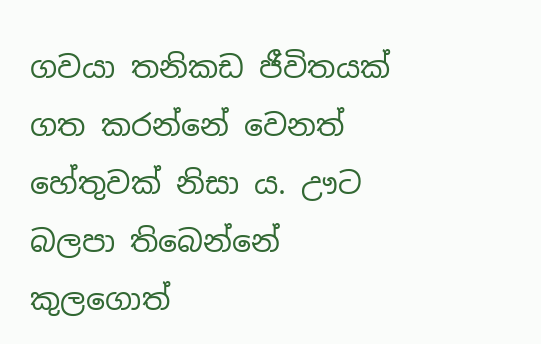ගවයා තනිකඩ ජීවිතයක් ගත කරන්නේ වෙනත් හේතුවක් නිසා ය. ඌට බලපා තිබෙන්නේ කුලගොත්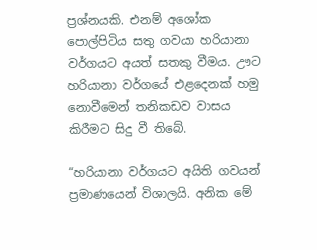ප්‍රශ්නයකි. එනම් අශෝක පොල්පිටිය සතු ගවයා හරියානා වර්ගයට අයත් සතකු වීමය. ඌ‍ට හරියානා වර්ගයේ එළදෙනක් හමු නොවීමෙන් තනිකඩව වාසය කිරීමට සිදු වී තිබේ.

“හරියානා වර්ගයට අයිති ගවයන් ප්‍රමාණයෙන් විශාලයි. අනික මේ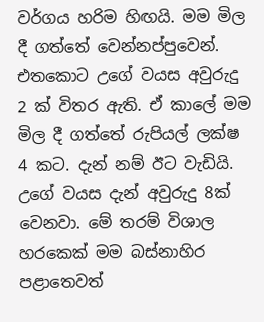වර්ගය හරිම හිඟයි. මම මිල දී ගත්තේ වෙන්නප්පුවෙන්. එතකොට උගේ වයස අවුරුදු 2 ක් විතර ඇති. ඒ කාලේ මම මිල දී ගත්තේ රුපියල් ලක්ෂ 4 කට. දැන් නම් ඊට වැඩියි. උ‍ගේ වයස දැන් අවුරුදු 8ක් වෙනවා. මේ තරම් විශාල හරකෙක් මම බස්නාහිර පළාතෙවත්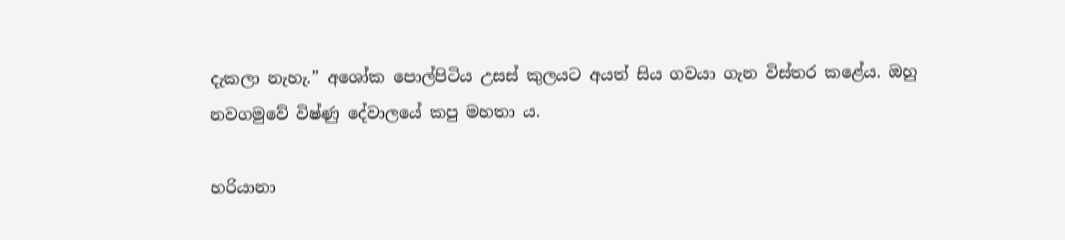දැකලා නැහැ.” අශෝක පොල්පිටිය උසස් කුලයට අයත් සිය ගවයා ගැන විස්තර කළේය. ඔහු නවගමුවේ විෂ්ණු දේවාලයේ කපු මහතා ය.

හරියානා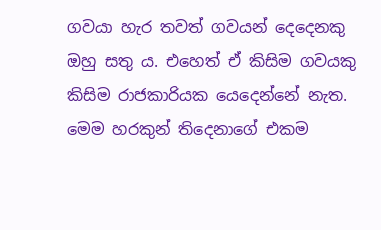ගවයා හැර තවත් ගවයන් දෙදෙනකු ඔහු සතු ය. එහෙත් ඒ කිසිම ගවයකු කිසිම රාජකාරියක යෙදෙන්නේ නැත. මෙම හරකුන් තිදෙනාගේ එකම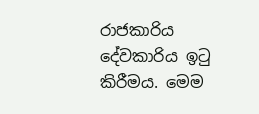රාජකාරිය දේවකාරිය ඉටු කිරීමය. මෙම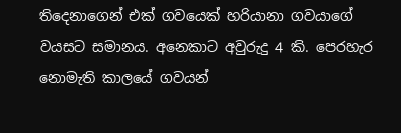තිදෙනාගෙන් එක් ගවයෙක් හරියානා ගවයාගේ වයසට සමානය. අනෙකාට අවුරුදු 4 කි. පෙරහැර නොමැති කාලයේ ගවයන්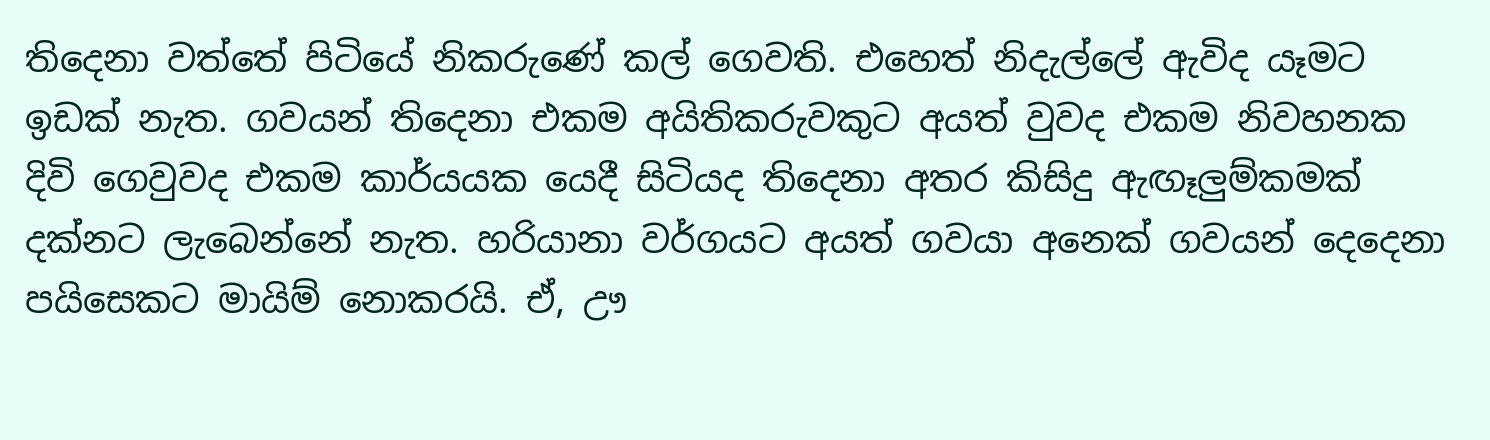තිදෙනා වත්තේ පිටියේ නිකරුණේ කල් ගෙවති. එහෙත් නිදැල්ලේ ඇවිද යෑමට ඉඩක් නැත. ගවයන් තිදෙනා එකම අයිතිකරුවකුට අයත් වුවද එකම නිවහනක දිවි ගෙවුවද එකම කාර්යයක යෙදී සිටියද තිදෙනා අතර කිසිදු ඇඟෑලුම්කමක් දක්නට ලැබෙන්නේ නැත. හරියානා වර්ගයට අයත් ගවයා අනෙක් ගවයන් දෙදෙනා පයිසෙකට මායිම් නොකරයි. ඒ, ඌ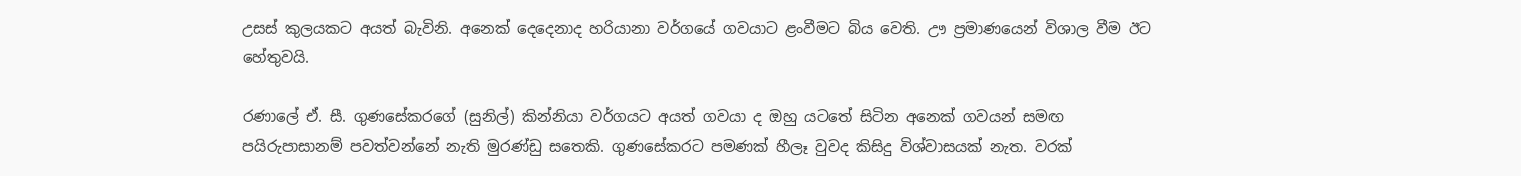උසස් කුලයකට අයත් බැවිනි. අනෙක් දෙදෙනාද හරියානා වර්ගයේ ගවයාට ළංවීමට බිය වෙති. ඌ ප්‍රමාණයෙන් විශාල වීම ඊට හේතුවයි.

රණාලේ ඒ. සී. ගුණසේකරගේ (සුනිල්) කින්නියා වර්ගයට අයත් ගවයා ද ඔහු යටතේ සිටින අනෙක් ගවයන් සමඟ පයිරුපාසානම් පවත්වන්නේ නැති මුරණ්ඩු සතෙකි. ගුණසේකරට පමණක් හීලෑ වුවද කිසිදු විශ්වාසයක් නැත. වරක්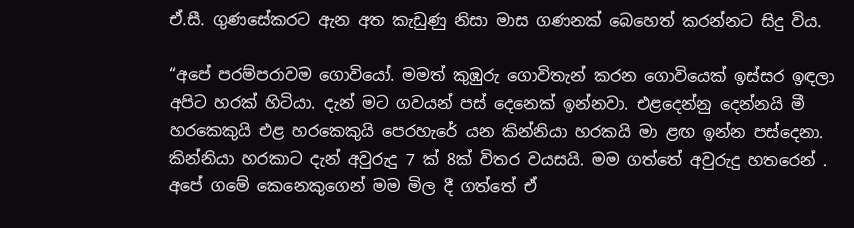ඒ.සී. ගුණසේකරට ඇන අත කැඩුණු නිසා මාස ගණනක් බෙහෙත් කරන්නට සිදු විය.

“අපේ පරම්පරාවම ගොවියෝ. මමත් කුඹුරු ගොවිතැන් කරන ගොවියෙක් ඉස්සර ඉඳලා අපිට හරක් හිටියා. දැන් මට ගවයන් පස් දෙනෙක් ඉන්නවා. එළදෙන්නු දෙන්නයි මී හරකෙකුයි එළ හරකෙකුයි පෙරහැරේ යන කින්නියා හරකයි මා ළඟ ඉන්න පස්දෙනා. කින්නියා හරකාට දැන් අවුරුදු 7 ක් 8ක් විතර වයසයි. මම ගත්තේ අවුරුදු හතරෙන් . අපේ ගමේ කෙනෙකුගෙන් මම මිල දී ගත්තේ ඒ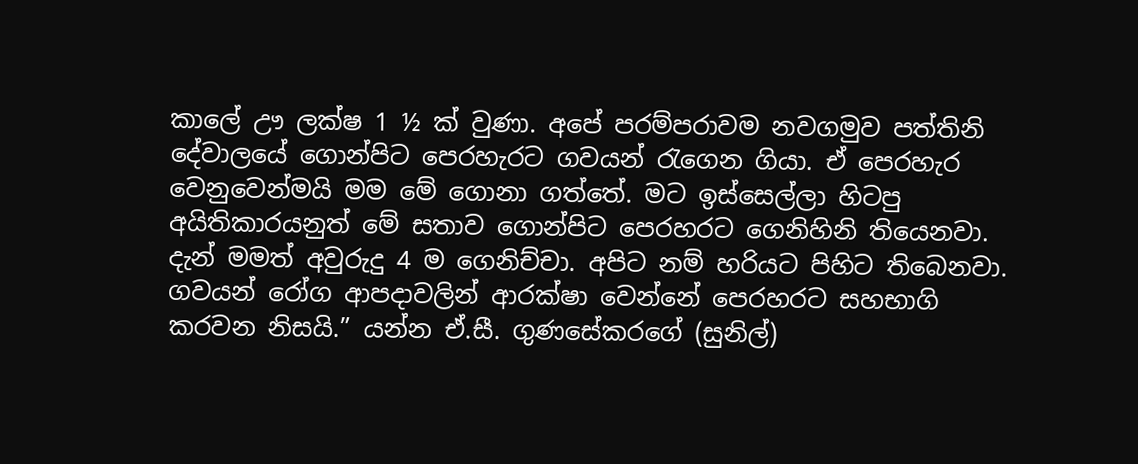කාලේ ඌ ලක්ෂ 1 ½ ක් වුණා. අපේ පරම්පරාවම නවගමුව පත්තිනි දේවාලයේ ගොන්පිට පෙරහැරට ගවයන් රැගෙන ගියා. ඒ පෙරහැර වෙනුවෙන්මයි මම මේ ගොනා ගත්තේ. මට ඉස්සෙල්ලා හිටපු අයිතිකාරයනුත් මේ සතාව ගොන්පිට පෙරහරට ගෙනිහිනි තියෙනවා. දැන් මමත් අවුරුදු 4 ම ගෙනිච්චා. අපිට නම් හරියට පිහිට තිබෙනවා. ගවයන් රෝග ආපදාවලින් ආරක්ෂා වෙන්නේ පෙරහරට සහභාගි කරවන නිසයි.” යන්න ඒ.සී. ගුණසේකරගේ (සුනිල්)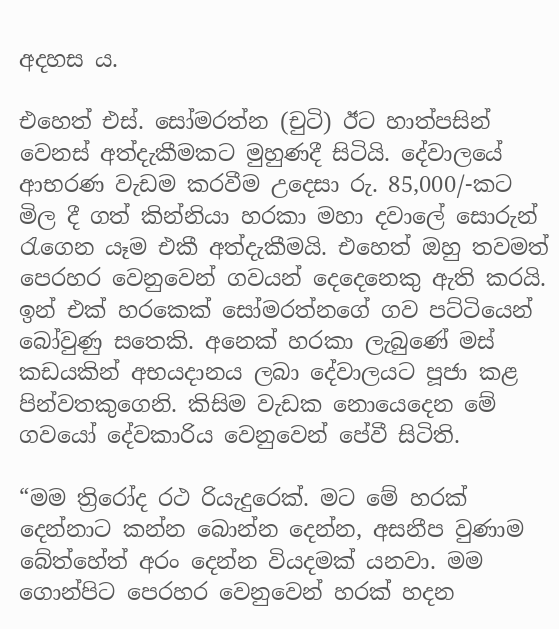අදහස ය.

එහෙත් එස්. සෝමරත්න (චුටි) ඊට හාත්පසින් වෙනස් අත්දැකීමකට මුහුණදී සිටියි. දේවාලයේ ආභරණ වැඩම කරවීම උදෙසා රු. 85,000/-කට මිල දී ගත් කින්නියා හරකා මහා දවාලේ සොරුන් රැගෙන යෑම එකී අත්දැකීමයි. එහෙත් ඔහු තවමත් පෙරහර වෙනුවෙන් ගවයන් දෙදෙනෙකු ඇති කරයි. ඉන් එක් හරකෙක් සෝමරත්නගේ ගව පට්ටියෙන් බෝවුණු සතෙකි. අනෙක් හරකා ලැබුණේ මස් කඩයකින් අභයදානය ලබා දේවාලයට පූජා කළ පින්වතකුගෙනි. කිසිම වැඩක ‍නොයෙදෙන මේ ගවයෝ දේවකාරිය වෙනුවෙන් පේවී සිටිති.

“මම ත්‍රිරෝද රථ රියැදුරෙක්. මට මේ හරක් දෙන්නාට කන්න බොන්න දෙන්න, අසනීප වුණාම බේත්හේත් අරං දෙන්න වියදමක් යනවා. මම ගොන්පිට පෙරහර වෙනුවෙන් හරක් හදන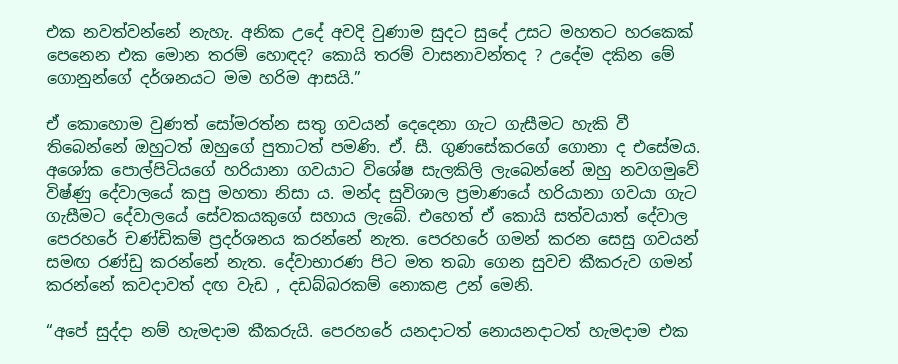එක නවත්වන්නේ නැහැ. අනික උදේ අවදි වුණාම සුදට සුදේ උසට මහතට හරකෙක් පෙනෙන එක මොන තරම් හොඳද? කොයි තරම් වාසනාවන්තද ? උදේම දකින මේ ගොනුන්ගේ දර්ශනයට මම හරිම ආසයි.”

ඒ කොහොම වුණත් සෝමරත්න සතු ගවයන් දෙදෙනා ගැට ගැසීමට හැකි වී තිබෙන්නේ ඔහුටත් ඔහුගේ පුතාටත් පමණි. ඒ. සී. ගුණසේකරගේ ගොනා ද එසේමය. අශෝක පොල්පිටියගේ හරියානා ගවයාට විශේෂ සැලකිලි ලැබෙන්නේ ඔහු නවගමුවේ විෂ්ණු දේවාලයේ කපු මහතා නිසා ය. මන්ද සුවිශාල ප්‍රමාණයේ හරියානා ගවයා ගැට ගැසීමට දේවාලයේ සේවකයකුගේ සහාය ලැබේ. එහෙත් ඒ කොයි සත්වයාත් දේවාල පෙරහරේ චණ්ඩිකම් ප්‍රදර්ශනය කරන්නේ නැත. පෙරහරේ ගමන් කරන සෙසු ගවයන් සමඟ රණ්ඩු කරන්නේ නැත. දේවාභාරණ පිට මත තබා ගෙන සුවච කීකරුව ගමන් කරන්නේ කවදාවත් දඟ වැඩ , දඩබ්බරකම් නොකළ උන් මෙනි.

“අපේ සුද්දා නම් හැමදාම කීකරුයි. පෙරහරේ යනදාටත් නොයනදාටත් හැමදාම එක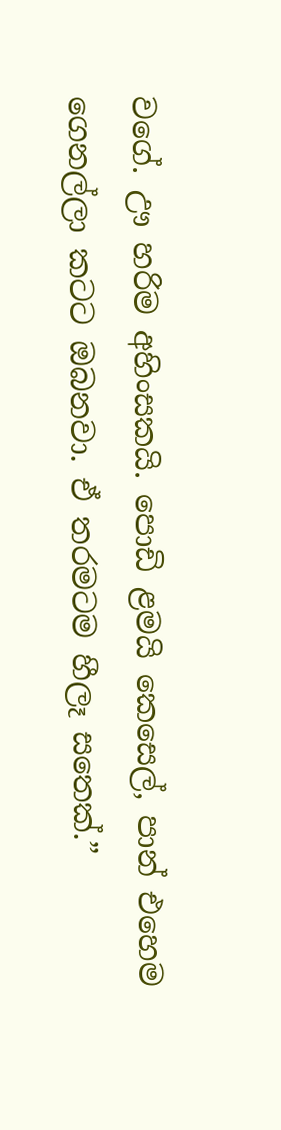වගේ. ඌ හරිම අහිංසකයි. පොඩි ළමයි කෙසෙල්, පාන් එහෙම ගෙනල්ලා කටට ඔබනවා. ඒ තරමටම හීලෑ සතෙක්.”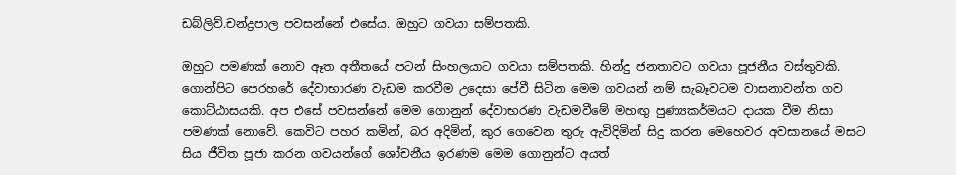ඩබ්ලිව්.චන්ද්‍රපාල පවසන්නේ එසේය. ඔහුට ගවයා සම්පතකි.

ඔහුට පමණක් නොව ඈත අතීතයේ පටන් සිංහලයාට ගවයා සම්පතකි. හින්දු ජනතාවට ගවයා පූජනීය වස්තුවකි. ගොන්පිට පෙරහරේ දේවාභාරණ වැඩම කරවීම උදෙසා පේවී සිටින මෙම ගවයන් නම් සැබෑවටම වාසනාවන්ත ගව කොට්ඨාසයකි. අප ‍එසේ පවසන්නේ මෙම ගොනුන් දේවාභරණ වැඩමවීමේ මහඟු පුණ්‍යකර්මයට දායක වීම නිසා පමණක් නොවේ. කෙවිට පහර කමින්, බර අදිමින්, කුර ගෙවෙන තුරු ඇවිදිමින් සිදු කරන මෙහෙවර අවසානයේ මසට සිය ජීවිත පූජා කරන ගවයන්ගේ ශෝචනීය ඉරණම මෙම ගොනුන්ට අයත්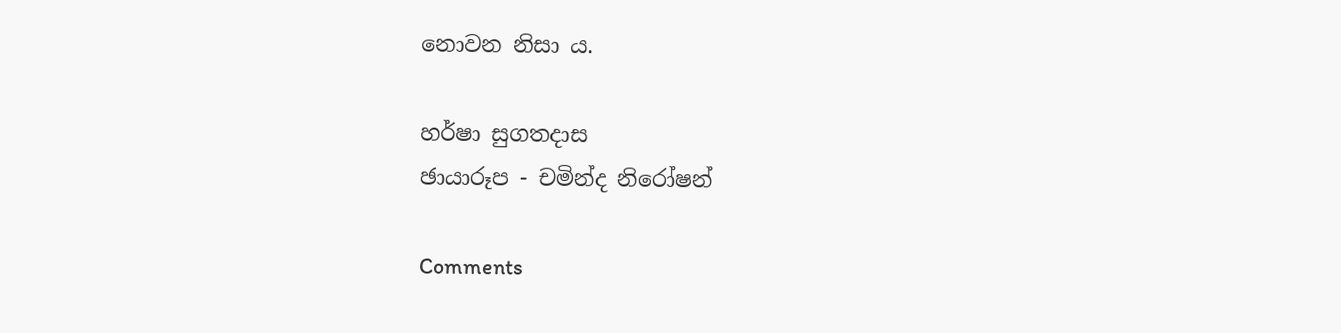නොවන නිසා ය.

හර්ෂා සුගතදාස
ඡායාරූප - චමින්ද නිරෝෂන්

Comments